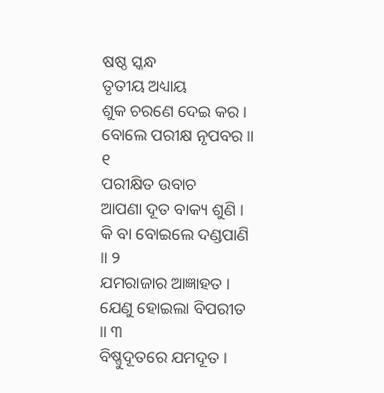ଷଷ୍ଠ ସ୍କନ୍ଧ
ତୃତୀୟ ଅଧ୍ୟାୟ
ଶୁକ ଚରଣେ ଦେଇ କର । ବୋଲେ ପରୀକ୍ଷ ନୃପବର ॥ ୧
ପରୀକ୍ଷିତ ଉବାଚ
ଆପଣା ଦୂତ ବାକ୍ୟ ଶୁଣି । କି ବା ବୋଇଲେ ଦଣ୍ଡପାଣି ॥ ୨
ଯମରାଜାର ଆଜ୍ଞାହତ । ଯେଣୁ ହୋଇଲା ବିପରୀତ ॥ ୩
ବିଷ୍ଣୁଦୂତରେ ଯମଦୂତ ।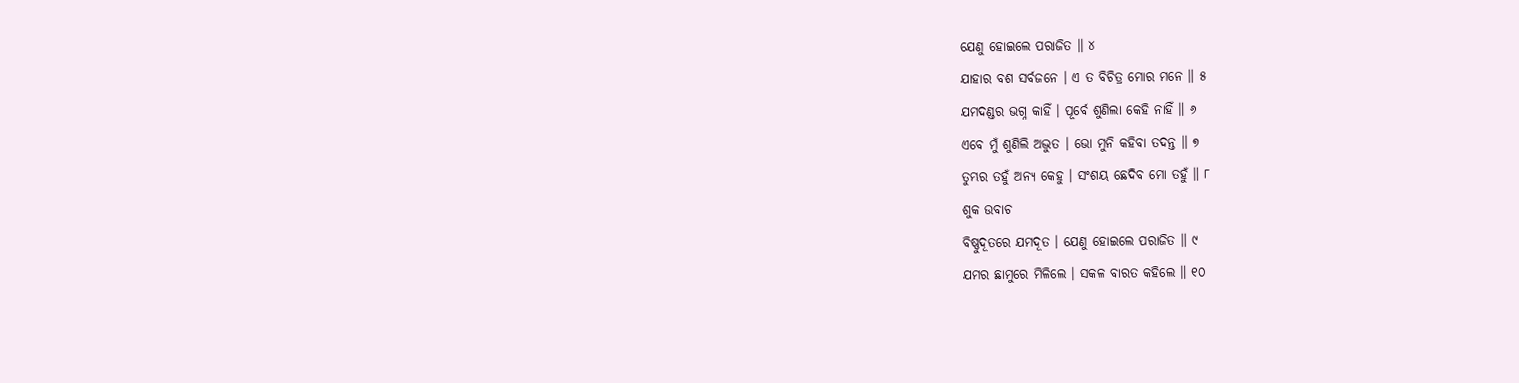ଯେଣୁ ହୋଇଲେ ପରାଜିତ ॥ ୪
ଯାହାର ବଶ ସର୍ବଜନେ । ଏ ତ ବିଚିତ୍ର ମୋର ମନେ ॥ ୫
ଯମଦଣ୍ଡର ଭଗ୍ନ କାହିଁ । ପୂର୍ବେ ଶୁଣିଲା କେହି ନାହିଁ ॥ ୬
ଏବେ ମୁଁ ଶୁଣିଲି ଅଦ୍ଭୁତ । ଭୋ ମୁନି କହିବା ତଦନ୍ତ ॥ ୭
ତୁମ୍ଭର ତହୁଁ ଅନ୍ୟ କେହୁ । ସଂଶୟ ଛେଦିବ ମୋ ତହୁଁ ॥ ୮
ଶୁକ ଉବାଚ
ବିଷ୍ଣୁଦୂତରେ ଯମଦୂତ । ଯେଣୁ ହୋଇଲେ ପରାଜିତ ॥ ୯
ଯମର ଛାମୁରେ ମିଳିଲେ । ସକଳ ବାରତ କହିଲେ ॥ ୧୦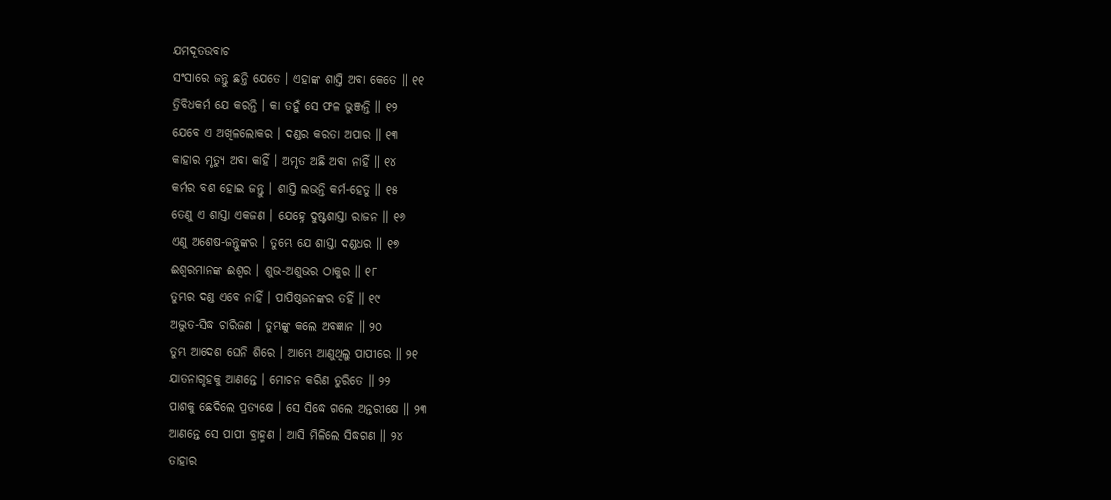ଯମଦୂତଉବାଚ
ସଂସାରେ ଜନ୍ତୁ ଛନ୍ତି ଯେତେ । ଏହାଙ୍କ ଶାସ୍ତି ଅବା କେତେ ॥ ୧୧
ତ୍ରିବିଧକର୍ମ ଯେ କରନ୍ତି । କା ତହୁଁ ସେ ଫଳ ଭୁଞ୍ଜନ୍ତି ॥ ୧୨
ଯେବେ ଏ ଅଖିଳଲୋକର । ଦଣ୍ଡର କରତା ଅପାର ॥ ୧୩
କାହାର ମୃତ୍ୟୁ ଅବା କାହିଁ । ଅମୃତ ଅଛି ଅବା ନାହିଁ ॥ ୧୪
କର୍ମର ବଶ ହୋଇ ଜନ୍ତୁ । ଶାସ୍ତି ଲଭନ୍ତି କର୍ମ-ହେତୁ ॥ ୧୫
ତେଣୁ ଏ ଶାସ୍ତା ଏକଜଣ । ଯେହ୍ନେ ଦୁଷ୍ଟଶାସ୍ତା ରାଜନ ॥ ୧୬
ଏଣୁ ଅଶେଷ-ଜନ୍ତୁଙ୍କର । ତୁମ୍ଭେ ଯେ ଶାସ୍ତା ଦଣ୍ଡଧର ॥ ୧୭
ଈଶ୍ୱରମାନଙ୍କ ଈଶ୍ୱର । ଶୁଭ-ଅଶୁଭର ଠାକୁର ॥ ୧୮
ତୁମ୍ଭର ଦଣ୍ଡ ଏବେ ନାହିଁ । ପାପିଷ୍ଠଜନଙ୍କର ତହିଁ ॥ ୧୯
ଅଦ୍ଭୁତ-ସିଦ୍ଧ ଚାରିଜଣ । ତୁମ୍ଭଙ୍କୁ କଲେ ଅବଜ୍ଞାନ ॥ ୨୦
ତୁମ୍ଭ ଆଦେଶ ଘେନି ଶିରେ । ଆମ୍ଭେ ଆଣୁଥିଲୁ ପାପୀରେ ॥ ୨୧
ଯାତନାଗୃହକୁ ଆଣନ୍ତେ । ମୋଚନ କରିଣ ତୁରିତେ ॥ ୨୨
ପାଶକୁ ଛେଦିଲେ ପ୍ରତ୍ୟକ୍ଷେ । ସେ ସିଦ୍ଧେ ଗଲେ ଅନ୍ତରୀକ୍ଷେ ॥ ୨୩
ଆଣନ୍ତେ ସେ ପାପୀ ବ୍ରାହ୍ମଣ । ଆସି ମିଳିଲେ ସିଦ୍ଧଗଣ ॥ ୨୪
ତାହାର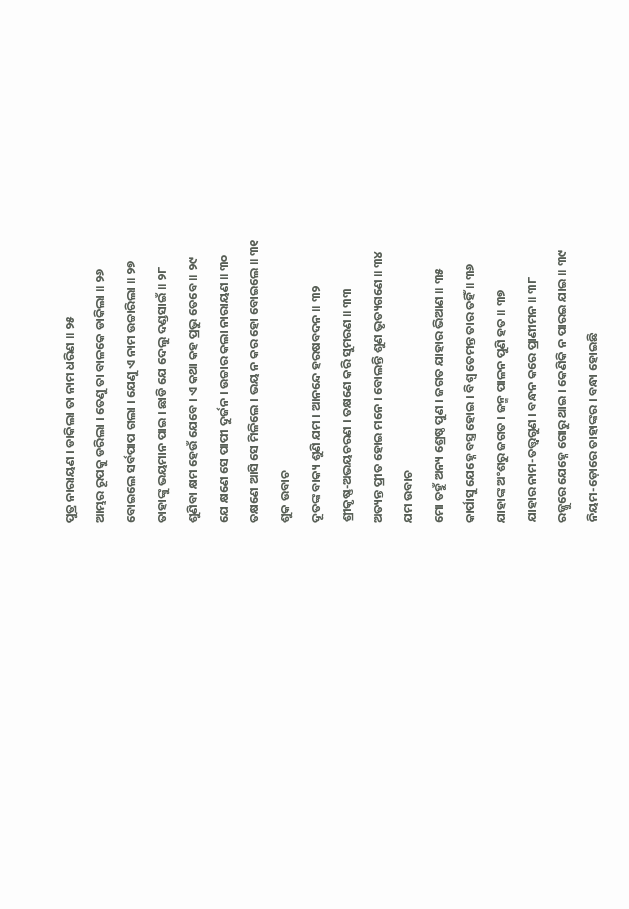ପୁତ୍ର ନାରାୟଣ । ଡାକିଲା ତା ନାମ ଧରିଣ ॥ ୨୫
ଆମ୍ଭର ରୂପକୁ ଡରିଲା । ତେଣୁ ତା ବାଳକେ ଡାକିଲା ॥ ୨୬
ବୋଇଲେ ସର୍ବପାପ ଗଲା । ଯେଣୁ ଏ ନାମ ଉଚ୍ଚାରିଲା ॥ ୨୭
ତାହାଙ୍କୁ ଭୟମାନ ପାଇ । ଛାଡି ଯେ ଦେଲୁ ଦଣ୍ଡସାଇଁ ॥ ୨୮
ଶୁଣିବା କ୍ଷମ ହେଉଁ ଯେବେ । ଏ କଥା କହ ପ୍ରଭୁ ତେବେ ॥ ୨୯
ଯେ କ୍ଷଣେ ସେ ପାପୀ ଦୁର୍ଜନ । ଉଚ୍ଚାର କଲା ନାରାୟଣ ॥ ୩୦
ତକ୍ଷଣେ ଆସି ସେ ମିଳିଲେ । ଭୟ ନ କର ହୋ ବୋଇଲେ ॥ ୩୧
ଶୁକ ଉବାଚ
ଦୂତଙ୍କ ବାକ୍ୟ ଶୁଣି ଯମ । ଆନନ୍ଦେ ହରଷବଦନ ॥ ୩୨
ଶ୍ରୀକୃଷ୍ଣ-ଅଭୟଚରଣ । ତକ୍ଷଣେ କରି ସୁମରଣ ॥ ୩୩
ଅତ୍ୟନ୍ତ ପ୍ରୀତ ହୋଇ ମନେ । ବୋଲନ୍ତି ଶୁଣ ଭୃତ୍ୟଗଣେ ॥ ୩୪
ଯମ ଉବାଚ
ମୋ ତହୁଁ ଅନ୍ୟ ଶ୍ରେଷ୍ଠ ପୁଣ । ଜଗତ ଯାହାର ଭିଆଣ ॥ ୩୫
କାର୍ପାସୁ ଯେହ୍ନେ ବସ୍ତ୍ର ହୋଇ । ବିଶ୍ୱ ତେମନ୍ତ ତାର ତହିଁ ॥ ୩୬
ଯାହାଙ୍କ ଅଂଶରୁ ଜଗତ । ଜନ୍ମ ପାଳନ ପୁଣି ହତ ॥ ୩୭
ଯାହାର ନାମ-ତତ୍ତ୍ବଗୁଣ । ବନ୍ଧନ କରେ ପ୍ରାଣୀମନ ॥ ୩୮
ରଜ୍ଜୁରେ ଯେହ୍ନେ ଗୋରୁ ଥାଇ । କେଣିକି ନ ପାରଇ ଯାଇ ॥ ୩୯
ନିୟମ-ଡ଼ୋରେ ତାହାଙ୍କର । ବନ୍ଧା ହୋଇଛି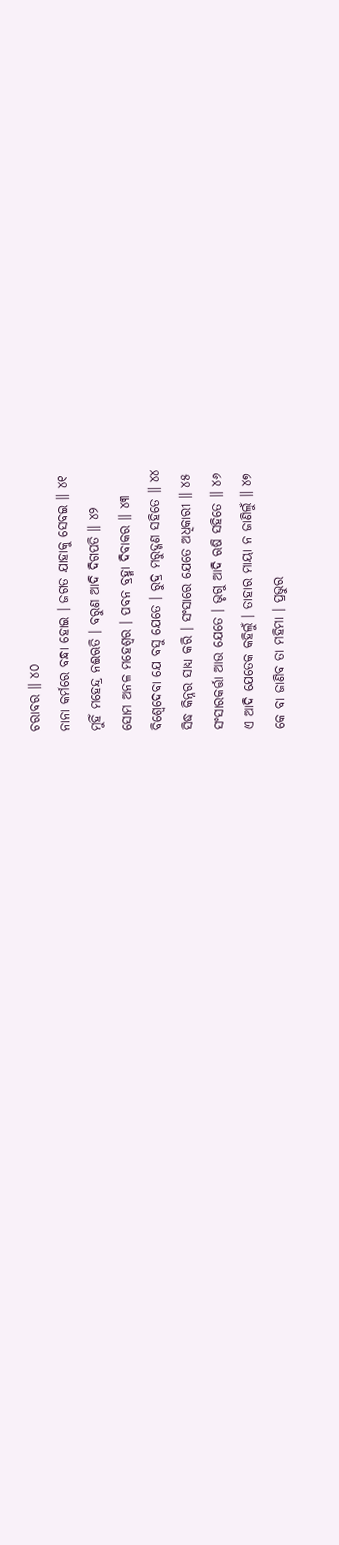ଚରାବର ॥ ୪୦
ନାନା କର୍ମରେ ବନ୍ଧା ହୋଇ । ଜଗତ ଯାହାକୁ ସେବଇ ॥ ୪୧
ମୁହିଁ ମହେନ୍ଦ୍ର ନଈଋତି । ବରୁଣ ଆଦି ଦିଗପତି ॥ ୪୨
ସୋମ ଅନଳ ମହେଶ୍ୱର । ପବନ ବ୍ରହ୍ମା ଦିବାକର ॥ ୪୩
ବିଶ୍ୱେଦେବା ଯେ ବସୁ ଯେତେ । ରୁଦ୍ର ମରୁଦ୍ଗଣ ସହିତେ ॥ ୪୪
ସିଦ୍ଧ କିନ୍ନର ସାଧ୍ୟ କରି । ସଂସାରେ ଯେତେ ଅଧିକାରୀ ॥ ୪୫
ସଂସାରକର୍ତ୍ତା ଆଉ ଯେତେ । ଭୃଗୁ ଆଦି ଋଷି ସହିତେ ॥ ୪୬
ଏ ଆଦି ଯେତେକ କହିଲୁଁ । ତାହାର ମାୟା ନ ଜାଣିଲୁଁ ॥ ୪୭
କେ ବା ଜାଣିବ ତା ମହିମା । ପ୍ରଭୁର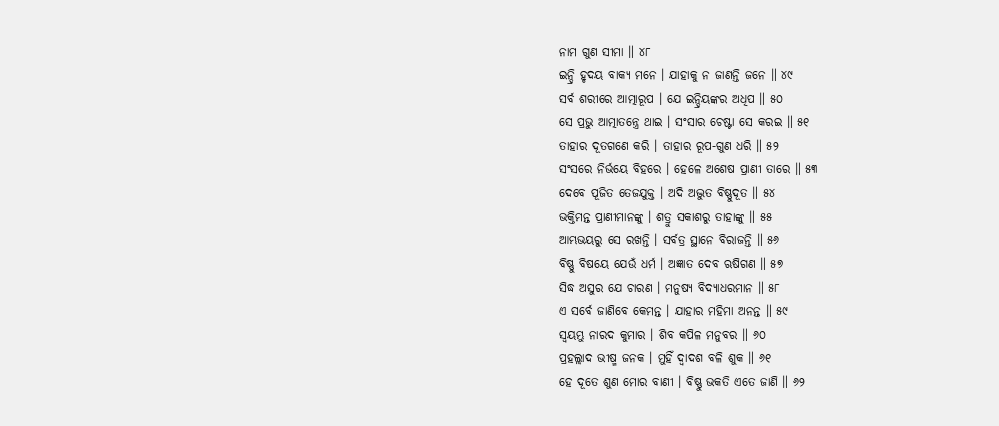ନାମ ଗୁଣ ସୀମା ॥ ୪୮
ଇନ୍ଦ୍ରି ହୃଦୟ ବାକ୍ୟ ମନେ । ଯାହାକୁ ନ ଜାଣନ୍ତି ଜନେ ॥ ୪୯
ସର୍ବ ଶରୀରେ ଆତ୍ମାରୂପ । ଯେ ଇନ୍ଦ୍ରିୟଙ୍କର ଅଧିପ ॥ ୫୦
ସେ ପ୍ରଭୁ ଆତ୍ମାତନ୍ତ୍ରେ ଥାଇ । ସଂସାର ଚେଷ୍ଟା ସେ କରଇ ॥ ୫୧
ତାହାର ଦୂତଗଣେ କରି । ତାହାର ରୂପ-ଗୁଣ ଧରି ॥ ୫୨
ସଂସରେ ନିର୍ଭୟେ ବିହରେ । ହେଳେ ଅଶେଷ ପ୍ରାଣୀ ତାରେ ॥ ୫୩
ଦେବେ ପୂଜିତ ତେଜଯୁକ୍ତ । ଅଦି ଅଦ୍ଭୁତ ବିଷ୍ଣୁଦୂତ ॥ ୫୪
ଭକ୍ତିମନ୍ତ ପ୍ରାଣୀମାନଙ୍କୁ । ଶତ୍ରୁ ସକାଶରୁ ତାହାଙ୍କୁ ॥ ୫୫
ଆମ୍ଭଭୟରୁ ସେ ରଖନ୍ତି । ସର୍ବତ୍ର ସ୍ଥାନେ ବିରାଜନ୍ତି ॥ ୫୬
ବିଷ୍ଣୁ ବିଷୟେ ଯେଉଁ ଧର୍ମ । ଅଜ୍ଞାତ ଦେବ ଋଷିଗଣ ॥ ୫୭
ସିଦ୍ଧ ଅସୁର ଯେ ଚାରଣ । ମନୁଷ୍ୟ ବିଦ୍ୟାଧରମାନ ॥ ୫୮
ଏ ସର୍ବେ ଜାଣିବେ କେମନ୍ତ । ଯାହାର ମହିମା ଅନନ୍ତ ॥ ୫୯
ସ୍ୱୟମ୍ଭୁ ନାରଦ କୁମାର । ଶିବ କପିଳ ମନୁବର ॥ ୬୦
ପ୍ରହଲ୍ଲାଦ ଭୀଷ୍ମ ଜନକ । ମୁହିଁ ଦ୍ୱାଦଶ ବଳି ଶୁକ ॥ ୬୧
ହେ ଦୂତେ ଶୁଣ ମୋର ବାଣୀ । ବିଷ୍ଣୁ ଭକତି ଏତେ ଜାଣି ॥ ୬୨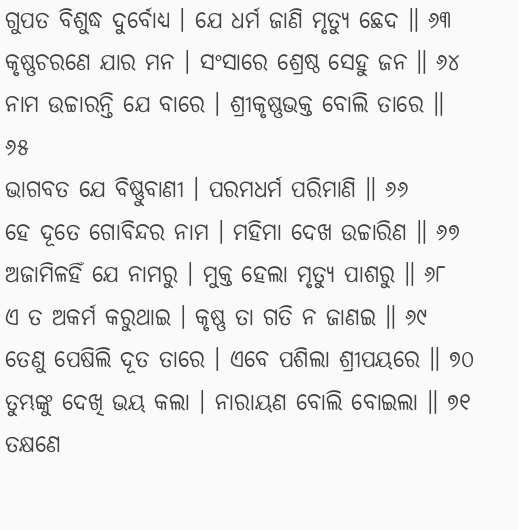ଗୁପତ ବିଶୁଦ୍ଧ ଦୁର୍ବୋଧ୍ୟ । ଯେ ଧର୍ମ ଜାଣି ମୃତ୍ୟୁ ଛେଦ ॥ ୬୩
କୃଷ୍ଣଚରଣେ ଯାର ମନ । ସଂସାରେ ଶ୍ରେଷ୍ଠ ସେହୁ ଜନ ॥ ୬୪
ନାମ ଉଚ୍ଚାରନ୍ତି ଯେ ବାରେ । ଶ୍ରୀକୃଷ୍ଣଭକ୍ତ ବୋଲି ତାରେ ॥ ୬୫
ଭାଗବତ ଯେ ବିଷ୍ଣୁବାଣୀ । ପରମଧର୍ମ ପରିମାଣି ॥ ୬୬
ହେ ଦୂତେ ଗୋବିନ୍ଦର ନାମ । ମହିମା ଦେଖ ଉଚ୍ଚାରିଣ ॥ ୬୭
ଅଜାମିଳହିଁ ଯେ ନାମରୁ । ମୁକ୍ତ ହେଲା ମୃତ୍ୟୁ ପାଶରୁ ॥ ୬୮
ଏ ତ ଅକର୍ମ କରୁଥାଇ । କୃଷ୍ଣ ତା ଗତି ନ ଜାଣଇ ॥ ୬୯
ତେଣୁ ପେଷିଲି ଦୂତ ତାରେ । ଏବେ ପଶିଲା ଶ୍ରୀପୟରେ ॥ ୭୦
ତୁମ୍ଭଙ୍କୁ ଦେଖି ଭୟ କଲା । ନାରାୟଣ ବୋଲି ବୋଇଲା ॥ ୭୧
ତକ୍ଷଣେ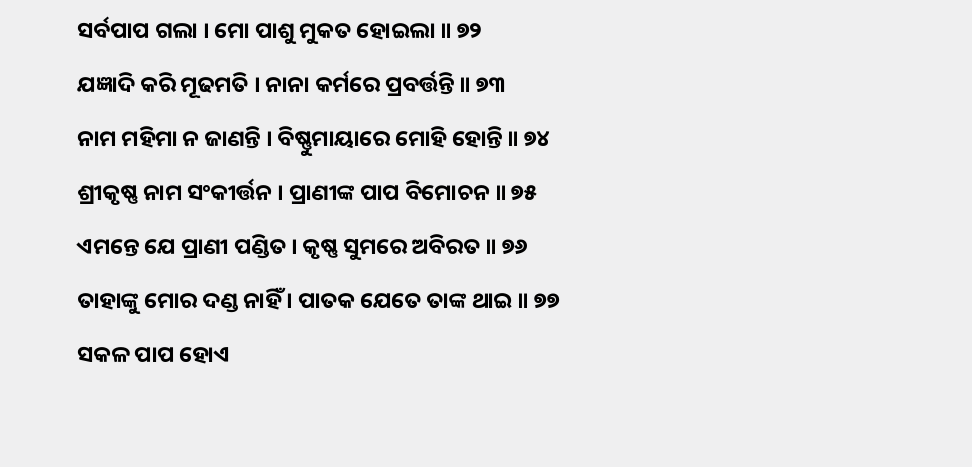ସର୍ବପାପ ଗଲା । ମୋ ପାଶୁ ମୁକତ ହୋଇଲା ॥ ୭୨
ଯଜ୍ଞାଦି କରି ମୂଢମତି । ନାନା କର୍ମରେ ପ୍ରବର୍ତ୍ତନ୍ତି ॥ ୭୩
ନାମ ମହିମା ନ ଜାଣନ୍ତି । ବିଷ୍ଣୁମାୟାରେ ମୋହି ହୋନ୍ତି ॥ ୭୪
ଶ୍ରୀକୃଷ୍ଣ ନାମ ସଂକୀର୍ତ୍ତନ । ପ୍ରାଣୀଙ୍କ ପାପ ବିମୋଚନ ॥ ୭୫
ଏମନ୍ତେ ଯେ ପ୍ରାଣୀ ପଣ୍ଡିତ । କୃଷ୍ଣ ସୁମରେ ଅବିରତ ॥ ୭୬
ତାହାଙ୍କୁ ମୋର ଦଣ୍ଡ ନାହିଁ । ପାତକ ଯେତେ ତାଙ୍କ ଥାଇ ॥ ୭୭
ସକଳ ପାପ ହୋଏ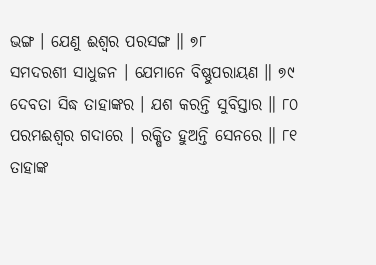ଭଙ୍ଗ । ଯେଣୁ ଈଶ୍ୱର ପରସଙ୍ଗ ॥ ୭୮
ସମଦରଶୀ ସାଧୁଜନ । ଯେମାନେ ବିଷ୍ଣୁପରାୟଣ ॥ ୭୯
ଦେବତା ସିଦ୍ଧ ତାହାଙ୍କର । ଯଶ କରନ୍ତି ସୁବିସ୍ତାର ॥ ୮୦
ପରମଈଶ୍ୱର ଗଦାରେ । ରକ୍ଷିତ ହୁଅନ୍ତି ସେନରେ ॥ ୮୧
ତାହାଙ୍କ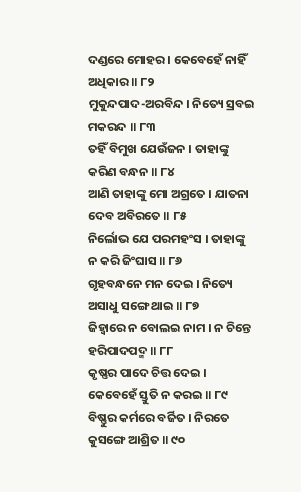ଦଣ୍ଡରେ ମୋହର । କେବେହେଁ ନାହିଁ ଅଧିକାର ॥ ୮୨
ମୁକୁନ୍ଦପାଦ-ଅରବିନ୍ଦ । ନିତ୍ୟେ ସ୍ରବଇ ମକରନ୍ଦ ॥ ୮୩
ତହିଁ ବିମୁଖ ଯେଉଁଜନ । ତାହାଙ୍କୁ କରିଣ ବନ୍ଧନ ॥ ୮୪
ଆଣି ତାହାଙ୍କୁ ମୋ ଅଗ୍ରତେ । ଯାତନା ଦେବ ଅବିରତେ ॥ ୮୫
ନିର୍ଲୋଭ ଯେ ପରମହଂସ । ତାହାଙ୍କୁ ନ କରି ଜିଂଘାସ ॥ ୮୬
ଗୃହବନ୍ଧନେ ମନ ଦେଇ । ନିତ୍ୟେ ଅସାଧୁ ସଙ୍ଗେ ଥାଇ ॥ ୮୭
ଜିହ୍ୱାରେ ନ ବୋଲଇ ନାମ । ନ ଚିନ୍ତେ ହରିପାଦପଦ୍ମ ॥ ୮୮
କୃଷ୍ଣର ପାଦେ ଚିତ୍ତ ଦେଇ । କେବେହେଁ ସ୍ତୁତି ନ କରଇ ॥ ୮୯
ବିଷ୍ଣୁର କର୍ମରେ ବର୍ଜିତ । ନିରତେ କୁସଙ୍ଗେ ଆଶ୍ରିତ ॥ ୯୦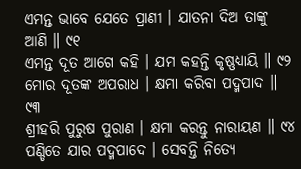ଏମନ୍ତ ଭାବେ ଯେତେ ପ୍ରାଣୀ । ଯାତନା ଦିଅ ତାଙ୍କୁ ଆଣି ॥ ୯୧
ଏମନ୍ତ ଦୂତ ଆଗେ କହି । ଯମ କହନ୍ତି କୃଷ୍ଣଧ୍ୟାୟି ॥ ୯୨
ମୋର ଦୂତଙ୍କ ଅପରାଧ । କ୍ଷମା କରିବା ପଦ୍ମପାଦ ॥ ୯୩
ଶ୍ରୀହରି ପୁରୁଷ ପୁରାଣ । କ୍ଷମା କରନ୍ତୁ ନାରାୟଣ ॥ ୯୪
ପଣ୍ଡିତେ ଯାର ପଦ୍ମପାଦେ । ସେବନ୍ତି ନିତ୍ୟେ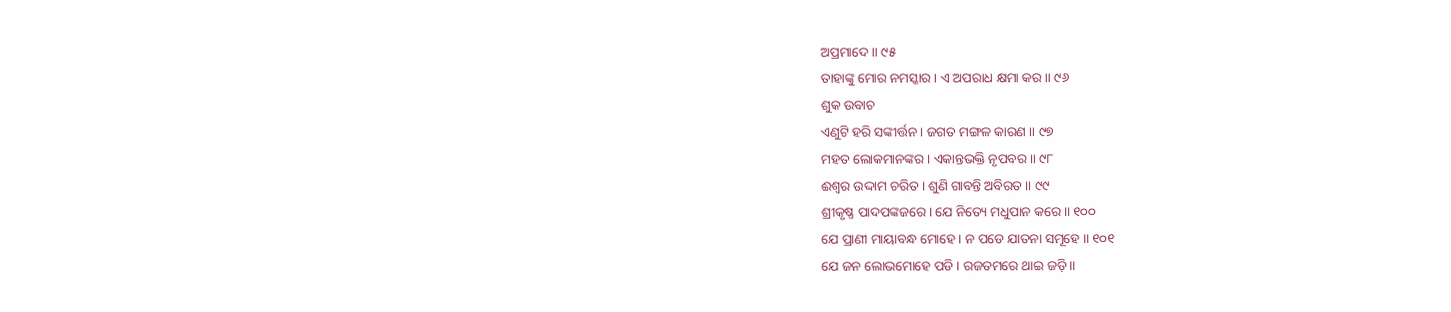ଅପ୍ରମାଦେ ॥ ୯୫
ତାହାଙ୍କୁ ମୋର ନମସ୍କାର । ଏ ଅପରାଧ କ୍ଷମା କର ॥ ୯୬
ଶୁକ ଉବାଚ
ଏଣୁଟି ହରି ସଙ୍କୀର୍ତ୍ତନ । ଜଗତ ମଙ୍ଗଳ କାରଣ ॥ ୯୭
ମହତ ଲୋକମାନଙ୍କର । ଏକାନ୍ତଭକ୍ତି ନୃପବର ॥ ୯୮
ଈଶ୍ୱର ଉଦ୍ଦାମ ଚରିତ । ଶୁଣି ଗାବନ୍ତି ଅବିରତ ॥ ୯୯
ଶ୍ରୀକୃଷ୍ଣ ପାଦପଙ୍କଜରେ । ଯେ ନିତ୍ୟେ ମଧୁପାନ କରେ ॥ ୧୦୦
ଯେ ପ୍ରାଣୀ ମାୟାବନ୍ଧ ମୋହେ । ନ ପଡେ ଯାତନା ସମୂହେ ॥ ୧୦୧
ଯେ ଜନ ଲୋଭମୋହେ ପଡି । ରଜତମରେ ଥାଇ ଜଡ଼ି ॥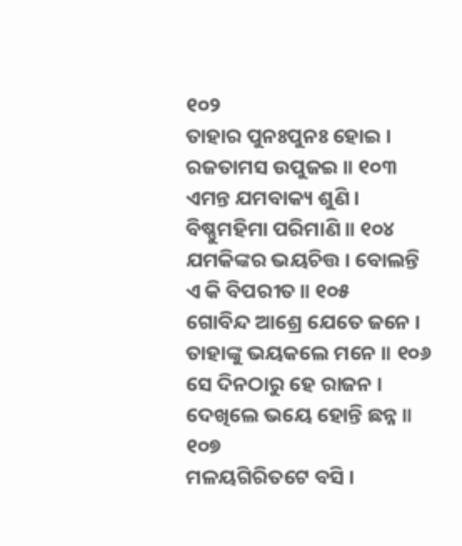୧୦୨
ତାହାର ପୁନଃପୁନଃ ହୋଇ । ରଜତାମସ ଉପୁଜଇ ॥ ୧୦୩
ଏମନ୍ତ ଯମବାକ୍ୟ ଶୁଣି । ବିଷ୍ଣୁମହିମା ପରିମାଣି ॥ ୧୦୪
ଯମକିଙ୍କର ଭୟଚିତ୍ତ । ବୋଲନ୍ତି ଏ କି ବିପରୀତ ॥ ୧୦୫
ଗୋବିନ୍ଦ ଆଶ୍ରେ ଯେତେ ଜନେ । ତାହାଙ୍କୁ ଭୟକଲେ ମନେ ॥ ୧୦୬
ସେ ଦିନଠାରୁ ହେ ରାଜନ । ଦେଖିଲେ ଭୟେ ହୋନ୍ତି ଛନ୍ନ ॥ ୧୦୭
ମଳୟଗିରିତଟେ ବସି ।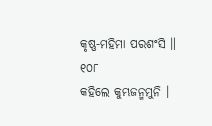କୃଷ୍ଣ-ମହିମା ପରଶଂସି ॥ ୧୦୮
କହିଲେ କୁମ୍ଭଜନ୍ମମୁନି ।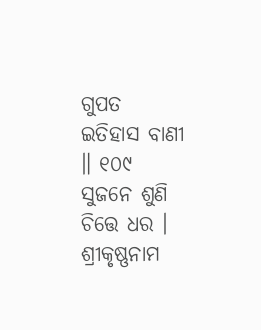ଗୁପତ ଇତିହାସ ବାଣୀ ॥ ୧୦୯
ସୁଜନେ ଶୁଣି ଚିତ୍ତେ ଧର । ଶ୍ରୀକୃଷ୍ଣନାମ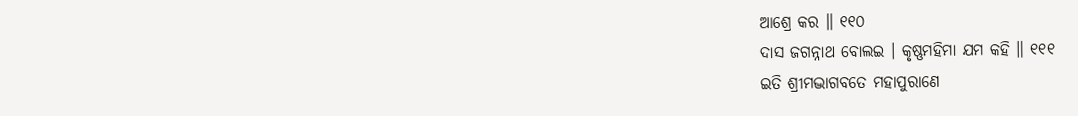ଆଶ୍ରେ କର ॥ ୧୧୦
ଦାସ ଜଗନ୍ନାଥ ବୋଲଇ । କୃଷ୍ଣମହିମା ଯମ କହି ॥ ୧୧୧
ଇତି ଶ୍ରୀମଦ୍ଭାଗବତେ ମହାପୁରାଣେ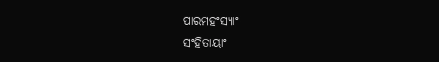ପାରମହଂସ୍ୟାଂ
ସଂହିତାୟାଂ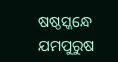ଷଷ୍ଠସ୍କନ୍ଧେ ଯମପୁରୁଷ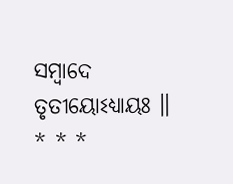ସମ୍ବାଦେ ତୃତୀୟୋଽଧ୍ୟାୟଃ ॥
* * *